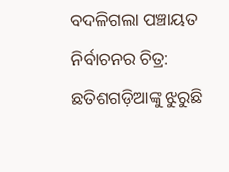ବଦଳିଗଲା ପଞ୍ଚାୟତ ନିର୍ବାଚନର ଚିତ୍ର: ଛତିଶଗଡ଼ିଆଙ୍କୁ ଝୁରୁଛି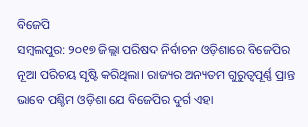ବିଜେପି
ସମ୍ବଲପୁର: ୨୦୧୭ ଜିଲ୍ଲା ପରିଷଦ ନିର୍ବାଚନ ଓଡ଼ିଶାରେ ବିଜେପିର ନୂଆ ପରିଚୟ ସୃଷ୍ଟି କରିଥିଲା। ରାଜ୍ୟର ଅନ୍ୟତମ ଗୁରୁତ୍ବପୂର୍ଣ୍ଣ ପ୍ରାନ୍ତ ଭାବେ ପଶ୍ଚିମ ଓଡ଼ିଶା ଯେ ବିଜେପିର ଦୁର୍ଗ ଏହା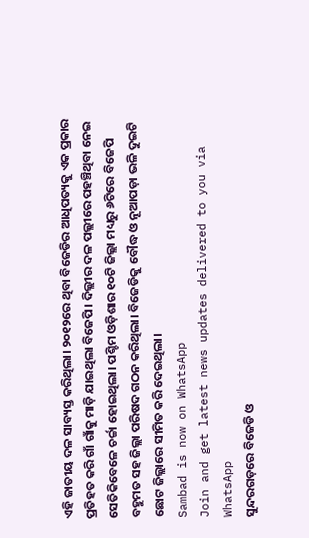ଏହି ଜାତୀୟ ଦଳ ସାବ୍ୟସ୍ତ କରିଥିଲା। ୨୦୧୨ରେ ଥିବା ବିଜେଡିର ଆଧିପତ୍ୟକୁ ଏକ ପ୍ରକାର ପ୍ରତିହତ କରି ଗାଁ ଗାଁକୁ ମାଡ଼ି ଯାଇଥିଲା ବିଜେପି। ଦିଲ୍ଲୀର ଦଳ ପଲ୍ଲୀରେ ପହଞ୍ଚିଥିବା ନେଇ ସେତିକିବେଳେ ଚର୍ଚ୍ଚା ହୋଇଥିଲା। ପଶ୍ଚିମ ଓଡ଼ିଶାର ୧୦ଟି ଜିଲ୍ଲା ମଧ୍ୟରୁ ୬ଟିରେ ବିଜେପି ବହୁମତ ସହ ଜିଲ୍ଲା ପରିଷଦ ଗଠନ କରିଥିଲା। ବିଜେଡିକୁ ବୌଦ୍ଧ ଓ ନୂଆପଡ଼ା ଭଳି ଦୁଇଟି ଛୋଟ ଜିଲ୍ଲାରେ ସୀମିତ କରି ଦେଇଥିଲା।
Sambad is now on WhatsApp
Join and get latest news updates delivered to you via WhatsApp
ସୁନ୍ଦରଗଡ଼ରେ ବିଜେଡି ଓ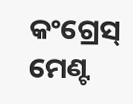କଂଗ୍ରେସ୍ ମେଣ୍ଟ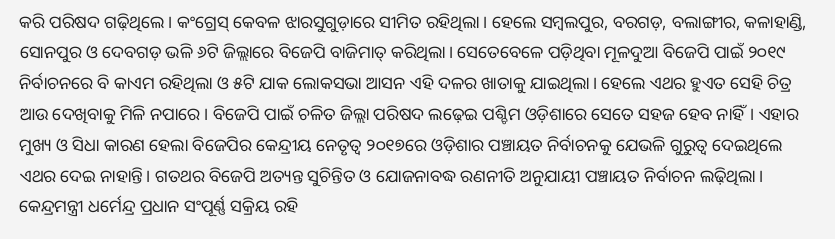କରି ପରିଷଦ ଗଢ଼ିଥିଲେ। କଂଗ୍ରେସ୍ କେବଳ ଝାରସୁଗୁଡ଼ାରେ ସୀମିତ ରହିଥିଲା। ହେଲେ ସମ୍ବଲପୁର, ବରଗଡ଼, ବଲାଙ୍ଗୀର, କଳାହାଣ୍ଡି, ସୋନପୁର ଓ ଦେବଗଡ଼ ଭଳି ୬ଟି ଜିଲ୍ଲାରେ ବିଜେପି ବାଜିମାତ୍ କରିଥିଲା। ସେତେବେଳେ ପଡ଼ିଥିବା ମୂଳଦୁଆ ବିଜେପି ପାଇଁ ୨୦୧୯ ନିର୍ବାଚନରେ ବି କାଏମ ରହିଥିଲା ଓ ୫ଟି ଯାକ ଲୋକସଭା ଆସନ ଏହି ଦଳର ଖାତାକୁ ଯାଇଥିଲା। ହେଲେ ଏଥର ହୁଏତ ସେହି ଚିତ୍ର ଆଉ ଦେଖିବାକୁ ମିଳି ନପାରେ। ବିଜେପି ପାଇଁ ଚଳିତ ଜିଲ୍ଲା ପରିଷଦ ଲଢ଼େଇ ପଶ୍ଚିମ ଓଡ଼ିଶାରେ ସେତେ ସହଜ ହେବ ନାହିଁ। ଏହାର ମୁଖ୍ୟ ଓ ସିଧା କାରଣ ହେଲା ବିଜେପିର କେନ୍ଦ୍ରୀୟ ନେତୃତ୍ବ ୨୦୧୭ରେ ଓଡ଼ିଶାର ପଞ୍ଚାୟତ ନିର୍ବାଚନକୁ ଯେଭଳି ଗୁରୁତ୍ବ ଦେଇଥିଲେ ଏଥର ଦେଇ ନାହାନ୍ତି। ଗତଥର ବିଜେପି ଅତ୍ୟନ୍ତ ସୁଚିନ୍ତିତ ଓ ଯୋଜନାବଦ୍ଧ ରଣନୀତି ଅନୁଯାୟୀ ପଞ୍ଚାୟତ ନିର୍ବାଚନ ଲଢ଼ିଥିଲା।
କେନ୍ଦ୍ରମନ୍ତ୍ରୀ ଧର୍ମେନ୍ଦ୍ର ପ୍ରଧାନ ସଂପୂର୍ଣ୍ଣ ସକ୍ରିୟ ରହି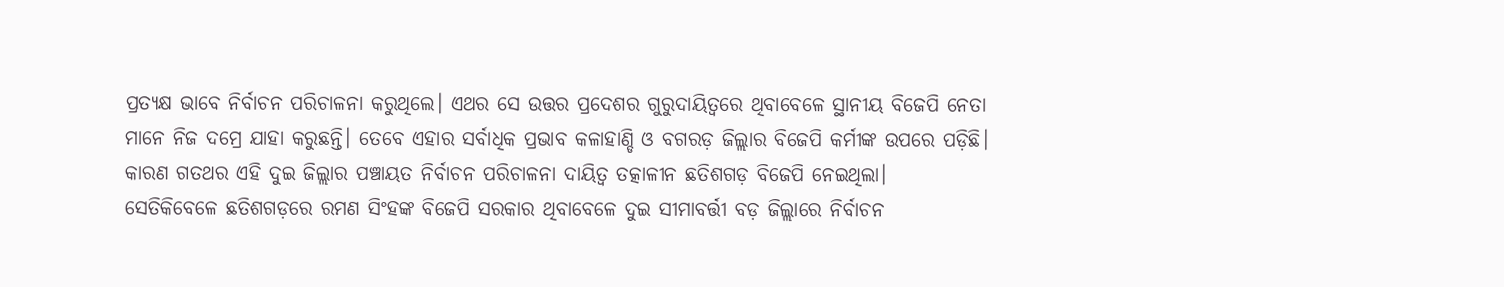ପ୍ରତ୍ୟକ୍ଷ ଭାବେ ନିର୍ବାଚନ ପରିଚାଳନା କରୁଥିଲେ। ଏଥର ସେ ଉତ୍ତର ପ୍ରଦେଶର ଗୁରୁଦାୟିତ୍ବରେ ଥିବାବେଳେ ସ୍ଥାନୀୟ ବିଜେପି ନେତା ମାନେ ନିଜ ଦମ୍ରେ ଯାହା କରୁଛନ୍ତି। ତେବେ ଏହାର ସର୍ବାଧିକ ପ୍ରଭାବ କଳାହାଣ୍ଡି ଓ ବଗରଡ଼ ଜିଲ୍ଲାର ବିଜେପି କର୍ମୀଙ୍କ ଉପରେ ପଡ଼ିଛି। କାରଣ ଗତଥର ଏହି ଦୁଇ ଜିଲ୍ଲାର ପଞ୍ଚାୟତ ନିର୍ବାଚନ ପରିଚାଳନା ଦାୟିତ୍ବ ତତ୍କାଳୀନ ଛତିଶଗଡ଼ ବିଜେପି ନେଇଥିଲା।
ସେତିକିବେଳେ ଛତିଶଗଡ଼ରେ ରମଣ ସିଂହଙ୍କ ବିଜେପି ସରକାର ଥିବାବେଳେ ଦୁଇ ସୀମାବର୍ତ୍ତୀ ବଡ଼ ଜିଲ୍ଲାରେ ନିର୍ବାଚନ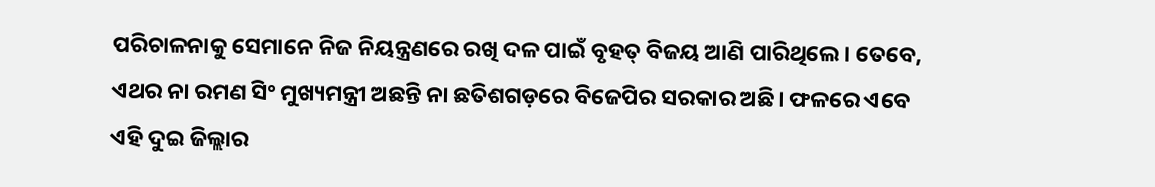ପରିଚାଳନାକୁ ସେମାନେ ନିଜ ନିୟନ୍ତ୍ରଣରେ ରଖି ଦଳ ପାଇଁ ବୃହତ୍ ବିଜୟ ଆଣି ପାରିଥିଲେ। ତେବେ, ଏଥର ନା ରମଣ ସିଂ ମୁଖ୍ୟମନ୍ତ୍ରୀ ଅଛନ୍ତି ନା ଛତିଶଗଡ଼ରେ ବିଜେପିର ସରକାର ଅଛି। ଫଳରେ ଏବେ ଏହି ଦୁଇ ଜିଲ୍ଲାର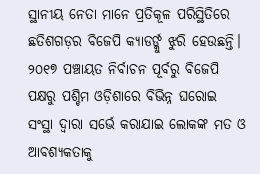ସ୍ଥାନୀୟ ନେତା ମାନେ ପ୍ରତିକୂଳ ପରିସ୍ଥିତିରେ ଛତିଶଗଡ଼ର ବିଜେପି କ୍ୟାଡର୍ଙ୍କୁ ଝୁରି ହେଉଛନ୍ତି।
୨୦୧୭ ପଞ୍ଚାୟତ ନିର୍ବାଚନ ପୂର୍ବରୁ ବିଜେପି ପକ୍ଷରୁ ପଶ୍ଚିମ ଓଡ଼ିଶାରେ ବିଭିନ୍ନ ଘରୋଇ ସଂସ୍ଥା ଦ୍ବାରା ସର୍ଭେ କରାଯାଇ ଲୋକଙ୍କ ମତ ଓ ଆବଶ୍ୟକତାକୁ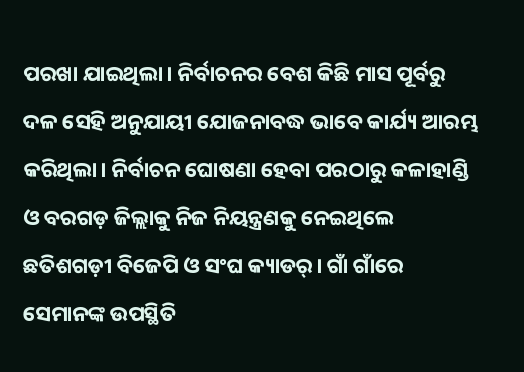ପରଖା ଯାଇଥିଲା। ନିର୍ବାଚନର ବେଶ କିଛି ମାସ ପୂର୍ବରୁ ଦଳ ସେହି ଅନୁଯାୟୀ ଯୋଜନାବଦ୍ଧ ଭାବେ କାର୍ଯ୍ୟ ଆରମ୍ଭ କରିଥିଲା। ନିର୍ବାଚନ ଘୋଷଣା ହେବା ପରଠାରୁ କଳାହାଣ୍ଡି ଓ ବରଗଡ଼ ଜିଲ୍ଲାକୁ ନିଜ ନିୟନ୍ତ୍ରଣକୁ ନେଇଥିଲେ ଛତିଶଗଡ଼ୀ ବିଜେପି ଓ ସଂଘ କ୍ୟାଡର୍। ଗାଁ ଗାଁରେ ସେମାନଙ୍କ ଉପସ୍ଥିତି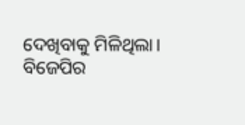ଦେଖିବାକୁ ମିଳିଥିଲା। ବିଜେପିର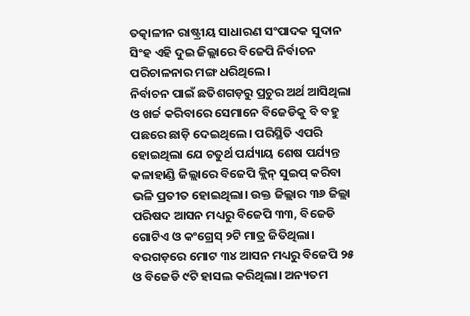ତତ୍କାଳୀନ ରାଷ୍ଟ୍ରୀୟ ସାଧାରଣ ସଂପାଦକ ସୁଦାନ ସିଂହ ଏହି ଦୁଇ ଜିଲ୍ଲାରେ ବିଜେପି ନିର୍ବାଚନ ପରିଚାଳନାର ମଙ୍ଗ ଧରିଥିଲେ।
ନିର୍ବାଚନ ପାଇଁ ଛତିଶଗଡ଼ରୁ ପ୍ରଚୁର ଅର୍ଥ ଆସିଥିଲା ଓ ଖର୍ଚ୍ଚ କରିବାରେ ସେମାନେ ବିଜେଡିକୁ ବି ବହୁ ପଛରେ ଛାଡ଼ି ଦେଇଥିଲେ। ପରିସ୍ଥିତି ଏପରି ହୋଇଥିଲା ଯେ ଚତୁର୍ଥ ପର୍ଯ୍ୟାୟ ଶେଷ ପର୍ଯ୍ୟନ୍ତ କଳାହାଣ୍ଡି ଜିଲ୍ଲାରେ ବିଜେପି କ୍ଲିନ୍ ସୁଇପ୍ କରିବା ଭଳି ପ୍ରତୀତ ହୋଇଥିଲା। ଉକ୍ତ ଜିଲ୍ଲାର ୩୬ ଜିଲ୍ଲା ପରିଷଦ ଆସନ ମଧ୍ୟରୁ ବିଜେପି ୩୩, ବିଜେଡି ଗୋଟିଏ ଓ କଂଗ୍ରେସ୍ ୨ଟି ମାତ୍ର ଜିତିଥିଲା। ବରଗଡ଼ରେ ମୋଟ ୩୪ ଆସନ ମଧ୍ୟରୁ ବିଜେପି ୨୫ ଓ ବିଜେଡି ୯ଟି ହାସଲ କରିଥିଲା। ଅନ୍ୟତମ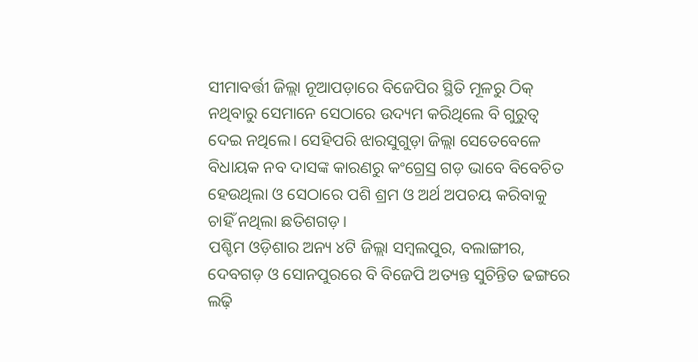ସୀମାବର୍ତ୍ତୀ ଜିଲ୍ଲା ନୂଆପଡ଼ାରେ ବିଜେପିର ସ୍ଥିତି ମୂଳରୁ ଠିକ୍ ନଥିବାରୁ ସେମାନେ ସେଠାରେ ଉଦ୍ୟମ କରିଥିଲେ ବି ଗୁରୁତ୍ବ ଦେଇ ନଥିଲେ। ସେହିପରି ଝାରସୁଗୁଡ଼ା ଜିଲ୍ଲା ସେତେବେଳେ ବିଧାୟକ ନବ ଦାସଙ୍କ କାରଣରୁ କଂଗ୍ରେସ୍ର ଗଡ଼ ଭାବେ ବିବେଚିତ ହେଉଥିଲା ଓ ସେଠାରେ ପଶି ଶ୍ରମ ଓ ଅର୍ଥ ଅପଚୟ କରିବାକୁ ଚାହିଁ ନଥିଲା ଛତିଶଗଡ଼।
ପଶ୍ଚିମ ଓଡ଼ିଶାର ଅନ୍ୟ ୪ଟି ଜିଲ୍ଲା ସମ୍ବଲପୁର, ବଲାଙ୍ଗୀର, ଦେବଗଡ଼ ଓ ସୋନପୁରରେ ବି ବିଜେପି ଅତ୍ୟନ୍ତ ସୁଚିନ୍ତିତ ଢଙ୍ଗରେ ଲଢ଼ି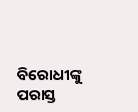ବିରୋଧୀଙ୍କୁ ପରାସ୍ତ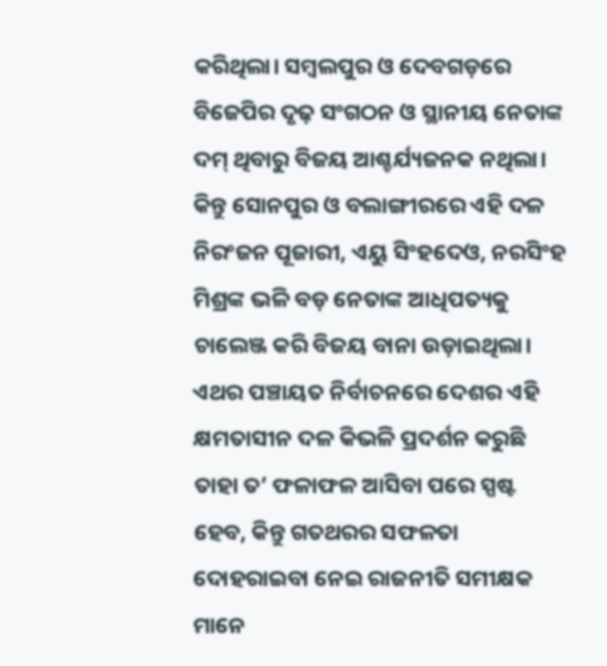କରିଥିଲା। ସମ୍ବଲପୁର ଓ ଦେବଗଡ଼ରେ ବିଜେପିର ଦୃଢ଼ ସଂଗଠନ ଓ ସ୍ଥାନୀୟ ନେତାଙ୍କ ଦମ୍ ଥିବାରୁ ବିଜୟ ଆଶ୍ଚର୍ଯ୍ୟଜନକ ନଥିଲା। କିନ୍ତୁ ସୋନପୁର ଓ ବଲାଙ୍ଗୀରରେ ଏହି ଦଳ ନିରଂଜନ ପୂଜାରୀ, ଏୟୁ ସିଂହଦେଓ, ନରସିଂହ ମିଶ୍ରଙ୍କ ଭଳି ବଡ଼ ନେତାଙ୍କ ଆଧିପତ୍ୟକୁ ଚାଲେଞ୍ଜ କରି ବିଜୟ ବାନା ଉଡ଼ାଇଥିଲା। ଏଥର ପଞ୍ଚାୟତ ନିର୍ବାଚନରେ ଦେଶର ଏହି କ୍ଷମତାସୀନ ଦଳ କିଭଳି ପ୍ରଦର୍ଶନ କରୁଛି ତାହା ତ’ ଫଳାଫଳ ଆସିବା ପରେ ସ୍ପଷ୍ଟ ହେବ, କିନ୍ତୁ ଗତଥରର ସଫଳତା ଦୋହରାଇବା ନେଇ ରାଜନୀତି ସମୀକ୍ଷକ ମାନେ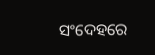ସଂଦେହରେ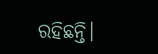ରହିଛନ୍ତି।